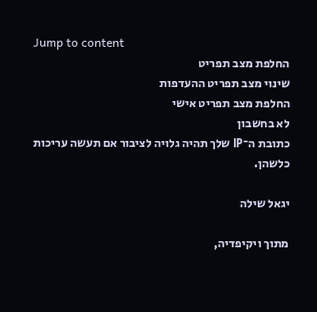Jump to content
החלפת מצב תפריט
שינוי מצב תפריט ההעדפות
החלפת מצב תפריט אישי
לא בחשבון
כתובת ה־IP שלך תהיה גלויה לציבור אם תעשה עריכות כלשהן.

יגאל שילה

מתוך ויקיפדיה,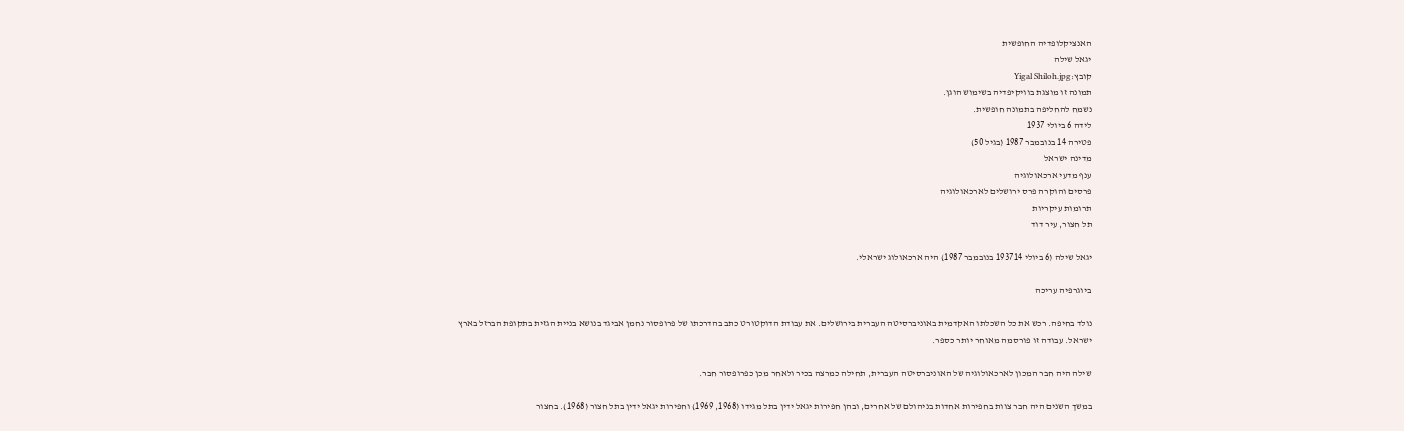האנציקלופדיה החופשית
יגאל שילה
קובץ:Yigal Shiloh.jpg
תמונה זו מוצגת בוויקיפדיה בשימוש הוגן.
נשמח להחליפה בתמונה חופשית.
לידה 6 ביולי 1937
פטירה 14 בנובמבר 1987 (בגיל 50)
מדינה ישראל
ענף מדעי ארכאולוגיה
פרסים והוקרה פרס ירושלים לארכאולוגיה
תרומות עיקריות
תל חצור, עיר דוד

יגאל שילה (6 ביולי 193714 בנובמבר 1987) היה ארכאולוג ישראלי.

ביוגרפיה עריכה

נולד בחיפה. רכש את כל השכלתו האקדמית באוניברסיטה העברית בירושלים. את עבודת הדוקטורט כתב בהדרכתו של פרופסור נחמן אביגד בנושא בניית הגזית בתקופת הברזל בארץ ישראל. עבודה זו פורסמה מאוחר יותר כספר.

שילה היה חבר המכון לארכאולוגיה של האוניברסיטה העברית, תחילה כמרצה בכיר ולאחר מכן כפרופסור חבר.

במשך השנים היה חבר צוות בחפירות אחדות בניהולם של אחרים, ובהן חפירות יגאל ידין בתל מגידו (1968, 1969) וחפירות יגאל ידין בתל חצור (1968). בחצור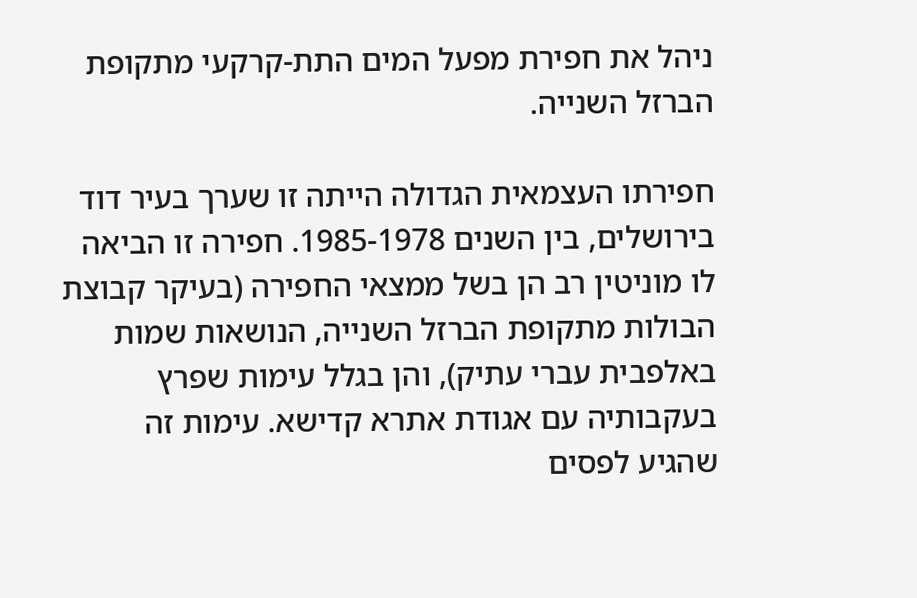ניהל את חפירת מפעל המים התת-קרקעי מתקופת הברזל השנייה.

חפירתו העצמאית הגדולה הייתה זו שערך בעיר דוד בירושלים, בין השנים 1985-1978. חפירה זו הביאה לו מוניטין רב הן בשל ממצאי החפירה (בעיקר קבוצת הבולות מתקופת הברזל השנייה, הנושאות שמות באלפבית עברי עתיק), והן בגלל עימות שפרץ בעקבותיה עם אגודת אתרא קדישא. עימות זה שהגיע לפסים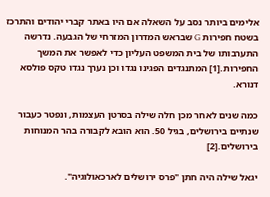אלימים ביותר נסב על השאלה אם היו באתר קברי יהודים והתרכז בשטח חפירות G שבראש המדרון המזרחי של הגבעה. נדרשה התערבותו של בית המשפט העליון כדי לאפשר את המשך החפירות.[1] המתנגדים הפגינו נגדו וכן נערך נגדו טקס פולסא דנורא.

כמה שנים לאחר מכן חלה שילה בסרטן העצמות, ונפטר כעבור שנתיים בירושלים, בגיל 50. הוא הובא לקבורה בהר המנוחות בירושלים.[2]

יגאל שילה היה חתן "פרס ירושלים לארכאולוגיה".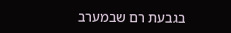בגבעת רם שבמערב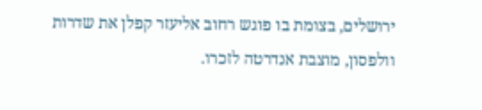ירושלים, בצומת בו פוגש רחוב אליעזר קפלן את שדרות וולפסון, מוצבת אנדרטה לזכרו.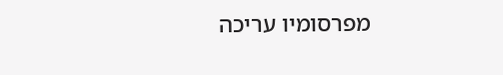מפרסומיו עריכה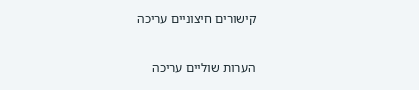קישורים חיצוניים עריכה

הערות שוליים עריכה